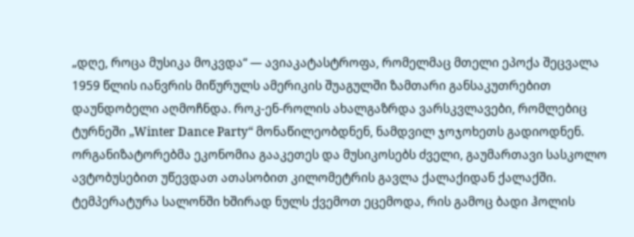„დღე, როცა მუსიკა მოკვდა“ — ავიაკატასტროფა, რომელმაც მთელი ეპოქა შეცვალა
1959 წლის იანვრის მიწურულს ამერიკის შუაგულში ზამთარი განსაკუთრებით დაუნდობელი აღმოჩნდა. როკ-ენ-როლის ახალგაზრდა ვარსკვლავები, რომლებიც ტურნეში „Winter Dance Party“ მონაწილეობდნენ, ნამდვილ ჯოჯოხეთს გადიოდნენ. ორგანიზატორებმა ეკონომია გააკეთეს და მუსიკოსებს ძველი, გაუმართავი სასკოლო ავტობუსებით უწევდათ ათასობით კილომეტრის გავლა ქალაქიდან ქალაქში. ტემპერატურა სალონში ხშირად ნულს ქვემოთ ეცემოდა, რის გამოც ბადი ჰოლის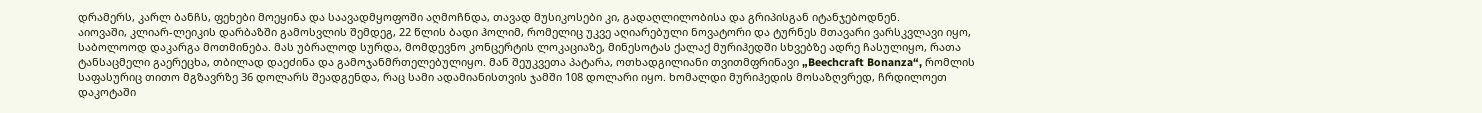დრამერს, კარლ ბანჩს, ფეხები მოეყინა და საავადმყოფოში აღმოჩნდა, თავად მუსიკოსები კი, გადაღლილობისა და გრიპისგან იტანჯებოდნენ.
აიოვაში, კლიარ-ლეიკის დარბაზში გამოსვლის შემდეგ, 22 წლის ბადი ჰოლიმ, რომელიც უკვე აღიარებული ნოვატორი და ტურნეს მთავარი ვარსკვლავი იყო, საბოლოოდ დაკარგა მოთმინება. მას უბრალოდ სურდა, მომდევნო კონცერტის ლოკაციაზე, მინესოტას ქალაქ მურიჰედში სხვებზე ადრე ჩასულიყო, რათა ტანსაცმელი გაერეცხა, თბილად დაეძინა და გამოჯანმრთელებულიყო. მან შეუკვეთა პატარა, ოთხადგილიანი თვითმფრინავი „Beechcraft Bonanza“, რომლის საფასურიც თითო მგზავრზე 36 დოლარს შეადგენდა, რაც სამი ადამიანისთვის ჯამში 108 დოლარი იყო. ხომალდი მურიჰედის მოსაზღვრედ, ჩრდილოეთ დაკოტაში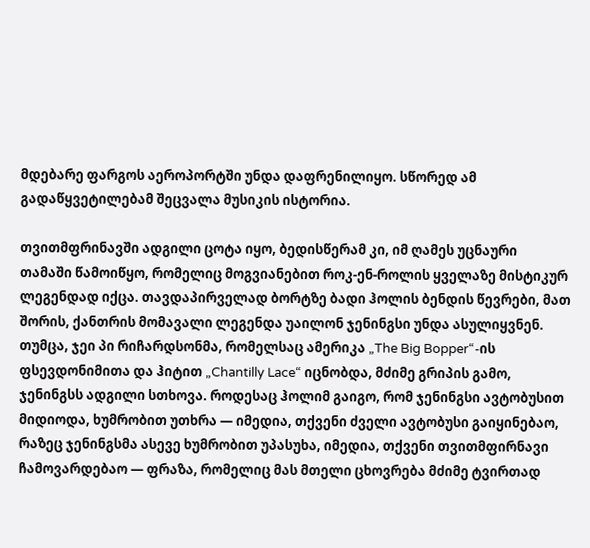მდებარე ფარგოს აეროპორტში უნდა დაფრენილიყო. სწორედ ამ გადაწყვეტილებამ შეცვალა მუსიკის ისტორია.

თვითმფრინავში ადგილი ცოტა იყო, ბედისწერამ კი, იმ ღამეს უცნაური თამაში წამოიწყო, რომელიც მოგვიანებით როკ-ენ-როლის ყველაზე მისტიკურ ლეგენდად იქცა. თავდაპირველად ბორტზე ბადი ჰოლის ბენდის წევრები, მათ შორის, ქანთრის მომავალი ლეგენდა უაილონ ჯენინგსი უნდა ასულიყვნენ. თუმცა, ჯეი პი რიჩარდსონმა, რომელსაც ამერიკა „The Big Bopper“-ის ფსევდონიმითა და ჰიტით „Chantilly Lace“ იცნობდა, მძიმე გრიპის გამო, ჯენინგსს ადგილი სთხოვა. როდესაც ჰოლიმ გაიგო, რომ ჯენინგსი ავტობუსით მიდიოდა, ხუმრობით უთხრა — იმედია, თქვენი ძველი ავტობუსი გაიყინებაო, რაზეც ჯენინგსმა ასევე ხუმრობით უპასუხა, იმედია, თქვენი თვითმფირნავი ჩამოვარდებაო — ფრაზა, რომელიც მას მთელი ცხოვრება მძიმე ტვირთად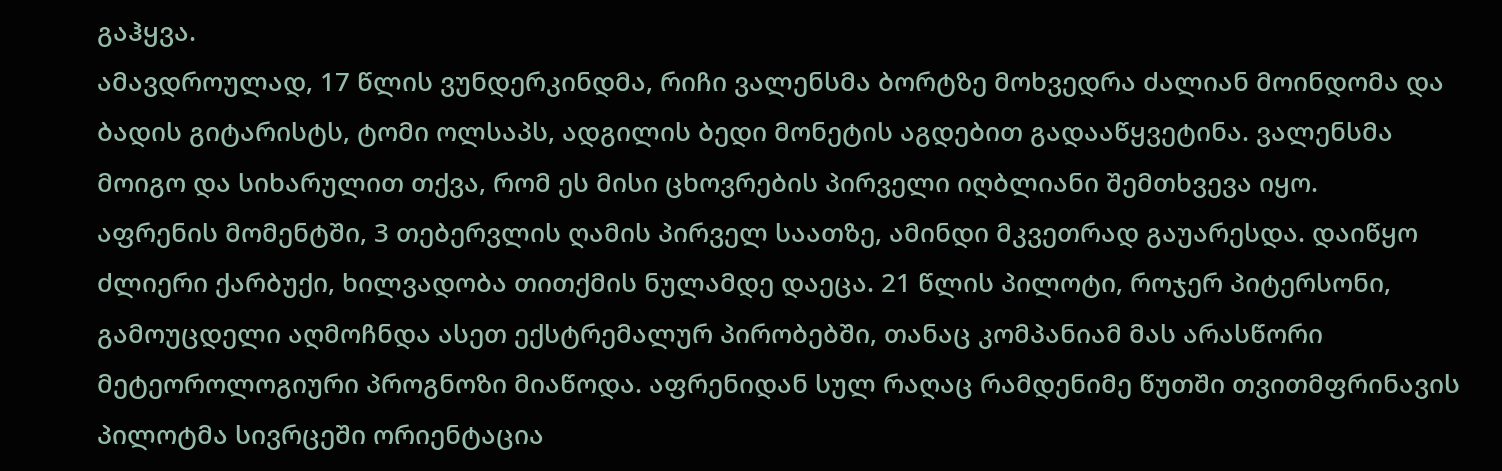გაჰყვა.
ამავდროულად, 17 წლის ვუნდერკინდმა, რიჩი ვალენსმა ბორტზე მოხვედრა ძალიან მოინდომა და ბადის გიტარისტს, ტომი ოლსაპს, ადგილის ბედი მონეტის აგდებით გადააწყვეტინა. ვალენსმა მოიგო და სიხარულით თქვა, რომ ეს მისი ცხოვრების პირველი იღბლიანი შემთხვევა იყო.
აფრენის მომენტში, 3 თებერვლის ღამის პირველ საათზე, ამინდი მკვეთრად გაუარესდა. დაიწყო ძლიერი ქარბუქი, ხილვადობა თითქმის ნულამდე დაეცა. 21 წლის პილოტი, როჯერ პიტერსონი, გამოუცდელი აღმოჩნდა ასეთ ექსტრემალურ პირობებში, თანაც კომპანიამ მას არასწორი მეტეოროლოგიური პროგნოზი მიაწოდა. აფრენიდან სულ რაღაც რამდენიმე წუთში თვითმფრინავის პილოტმა სივრცეში ორიენტაცია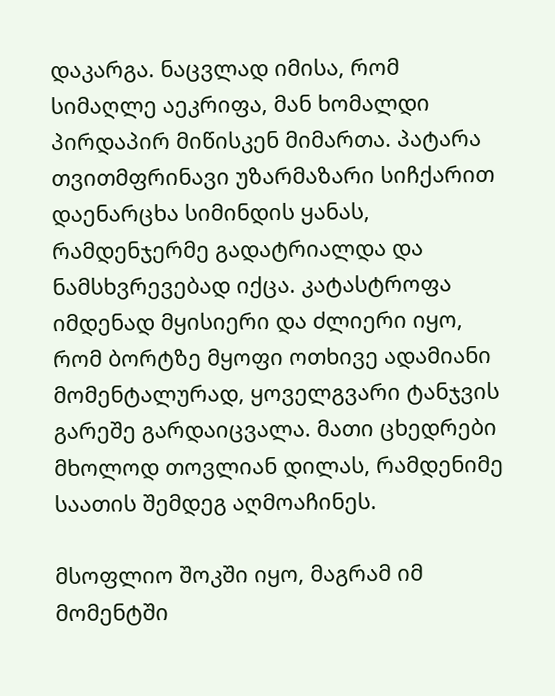დაკარგა. ნაცვლად იმისა, რომ სიმაღლე აეკრიფა, მან ხომალდი პირდაპირ მიწისკენ მიმართა. პატარა თვითმფრინავი უზარმაზარი სიჩქარით დაენარცხა სიმინდის ყანას, რამდენჯერმე გადატრიალდა და ნამსხვრევებად იქცა. კატასტროფა იმდენად მყისიერი და ძლიერი იყო, რომ ბორტზე მყოფი ოთხივე ადამიანი მომენტალურად, ყოველგვარი ტანჯვის გარეშე გარდაიცვალა. მათი ცხედრები მხოლოდ თოვლიან დილას, რამდენიმე საათის შემდეგ აღმოაჩინეს.

მსოფლიო შოკში იყო, მაგრამ იმ მომენტში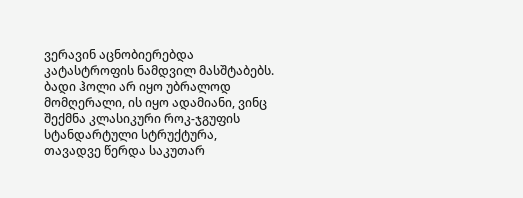ვერავინ აცნობიერებდა კატასტროფის ნამდვილ მასშტაბებს. ბადი ჰოლი არ იყო უბრალოდ მომღერალი, ის იყო ადამიანი, ვინც შექმნა კლასიკური როკ-ჯგუფის სტანდარტული სტრუქტურა, თავადვე წერდა საკუთარ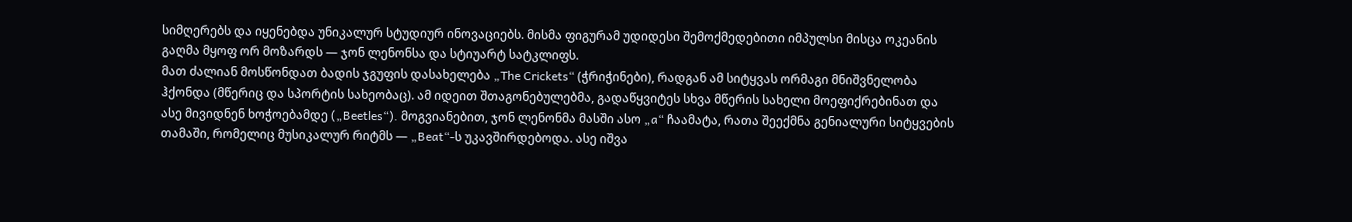სიმღერებს და იყენებდა უნიკალურ სტუდიურ ინოვაციებს. მისმა ფიგურამ უდიდესი შემოქმედებითი იმპულსი მისცა ოკეანის გაღმა მყოფ ორ მოზარდს — ჯონ ლენონსა და სტიუარტ სატკლიფს.
მათ ძალიან მოსწონდათ ბადის ჯგუფის დასახელება „The Crickets“ (ჭრიჭინები), რადგან ამ სიტყვას ორმაგი მნიშვნელობა ჰქონდა (მწერიც და სპორტის სახეობაც). ამ იდეით შთაგონებულებმა, გადაწყვიტეს სხვა მწერის სახელი მოეფიქრებინათ და ასე მივიდნენ ხოჭოებამდე („Beetles“). მოგვიანებით, ჯონ ლენონმა მასში ასო „a“ ჩაამატა, რათა შეექმნა გენიალური სიტყვების თამაში, რომელიც მუსიკალურ რიტმს — „Beat“-ს უკავშირდებოდა. ასე იშვა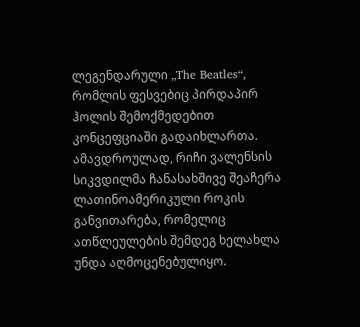ლეგენდარული „The Beatles“, რომლის ფესვებიც პირდაპირ ჰოლის შემოქმედებით კონცეფციაში გადაიხლართა. ამავდროულად, რიჩი ვალენსის სიკვდილმა ჩანასახშივე შეაჩერა ლათინოამერიკული როკის განვითარება, რომელიც ათწლეულების შემდეგ ხელახლა უნდა აღმოცენებულიყო.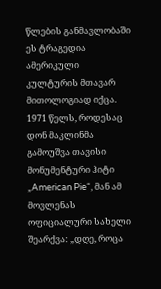წლების განმავლობაში ეს ტრაგედია ამერიკული კულტურის მთავარ მითოლოგიად იქცა. 1971 წელს, როდესაც დონ მაკლინმა გამოუშვა თავისი მონუმენტური ჰიტი „American Pie“, მან ამ მოვლენას ოფიციალური სახელი შეარქვა: „დღე, როცა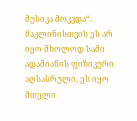მუსიკა მოკვდა“. მაკლინისთვის ეს არ იყო მხოლოდ სამი ადამიანის ფიზიკური აღსასრული, ეს იყო მთელი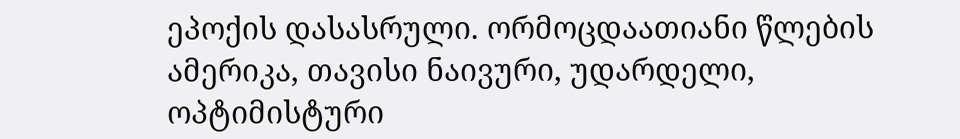ეპოქის დასასრული. ორმოცდაათიანი წლების ამერიკა, თავისი ნაივური, უდარდელი, ოპტიმისტური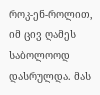როკ-ენ-როლით, იმ ცივ ღამეს საბოლოოდ დასრულდა. მას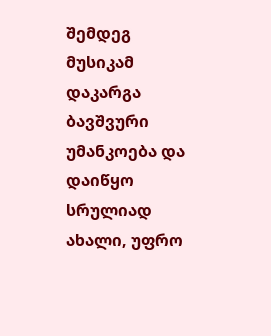შემდეგ მუსიკამ დაკარგა ბავშვური უმანკოება და დაიწყო სრულიად ახალი, უფრო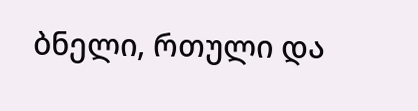ბნელი, რთული და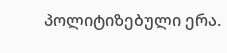პოლიტიზებული ერა.